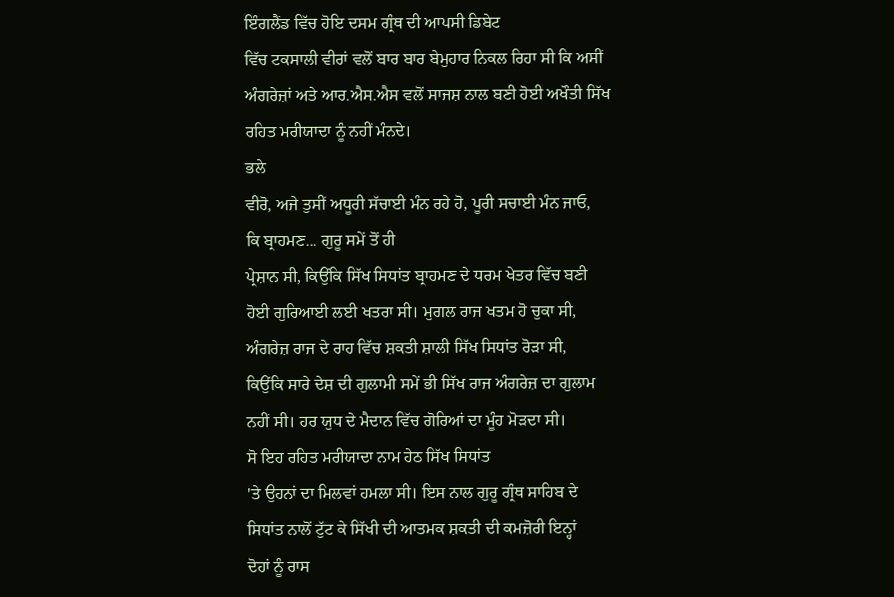ਇੰਗਲੈਂਡ ਵਿੱਚ ਹੋਇ ਦਸਮ ਗ੍ਰੰਥ ਦੀ ਆਪਸੀ ਡਿਬੇਟ
ਵਿੱਚ ਟਕਸਾਲੀ ਵੀਰਾਂ ਵਲੋਂ ਬਾਰ ਬਾਰ ਬੇਮੁਹਾਰ ਨਿਕਲ ਰਿਹਾ ਸੀ ਕਿ ਅਸੀਂ
ਅੰਗਰੇਜ਼ਾਂ ਅਤੇ ਆਰ.ਐਸ.ਐਸ ਵਲੋਂ ਸਾਜਸ਼ ਨਾਲ ਬਣੀ ਹੋਈ ਅਖੌਤੀ ਸਿੱਖ
ਰਹਿਤ ਮਰੀਯਾਦਾ ਨੂੰ ਨਹੀਂ ਮੰਨਦੇ।
ਭਲੇ
ਵੀਰੋ, ਅਜੇ ਤੁਸੀਂ ਅਧੂਰੀ ਸੱਚਾਈ ਮੰਨ ਰਹੇ ਹੋ, ਪੂਰੀ ਸਚਾਈ ਮੰਨ ਜਾਓ,
ਕਿ ਬ੍ਰਾਹਮਣ... ਗੁਰੂ ਸਮੇਂ ਤੋਂ ਹੀ
ਪ੍ਰੇਸ਼ਾਨ ਸੀ, ਕਿਉਂਕਿ ਸਿੱਖ ਸਿਧਾਂਤ ਬ੍ਰਾਹਮਣ ਦੇ ਧਰਮ ਖੇਤਰ ਵਿੱਚ ਬਣੀ
ਹੋਈ ਗੁਰਿਆਈ ਲਈ ਖਤਰਾ ਸੀ। ਮੁਗਲ ਰਾਜ ਖਤਮ ਹੋ ਚੁਕਾ ਸੀ,
ਅੰਗਰੇਜ਼ ਰਾਜ ਦੇ ਰਾਹ ਵਿੱਚ ਸ਼ਕਤੀ ਸ਼ਾਲੀ ਸਿੱਖ ਸਿਧਾਂਤ ਰੋੜਾ ਸੀ,
ਕਿਉਂਕਿ ਸਾਰੇ ਦੇਸ਼ ਦੀ ਗੁਲਾਮੀ ਸਮੇਂ ਭੀ ਸਿੱਖ ਰਾਜ ਅੰਗਰੇਜ਼ ਦਾ ਗੁਲਾਮ
ਨਹੀਂ ਸੀ। ਹਰ ਯੁਧ ਦੇ ਮੈਦਾਨ ਵਿੱਚ ਗੋਰਿਆਂ ਦਾ ਮੂੰਹ ਮੋੜਦਾ ਸੀ।
ਸੋ ਇਹ ਰਹਿਤ ਮਰੀਯਾਦਾ ਨਾਮ ਹੇਠ ਸਿੱਖ ਸਿਧਾਂਤ
'ਤੇ ਉਹਨਾਂ ਦਾ ਮਿਲਵਾਂ ਹਮਲਾ ਸੀ। ਇਸ ਨਾਲ ਗੁਰੂ ਗ੍ਰੰਥ ਸਾਹਿਬ ਦੇ
ਸਿਧਾਂਤ ਨਾਲੋਂ ਟੁੱਟ ਕੇ ਸਿੱਖੀ ਦੀ ਆਤਮਕ ਸ਼ਕਤੀ ਦੀ ਕਮਜ਼ੋਰੀ ਇਨ੍ਹਾਂ
ਦੋਹਾਂ ਨੂੰ ਰਾਸ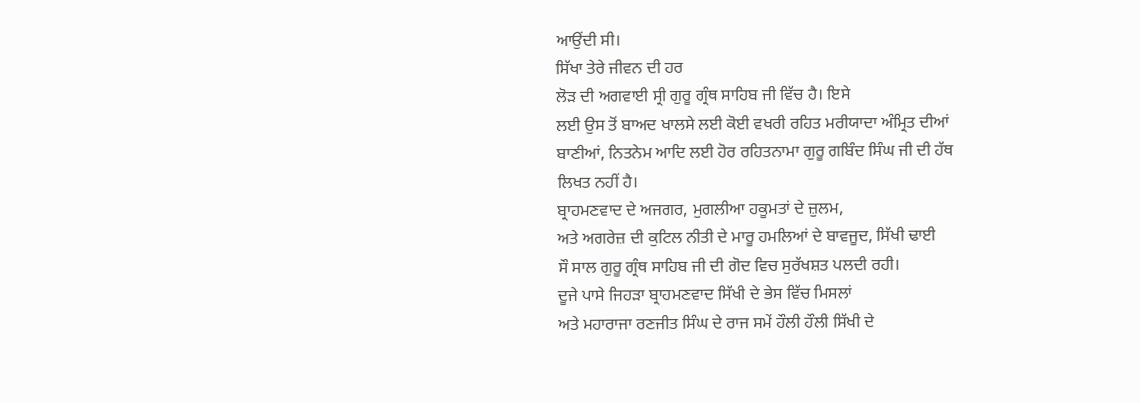ਆਉਂਦੀ ਸੀ।
ਸਿੱਖਾ ਤੇਰੇ ਜੀਵਨ ਦੀ ਹਰ
ਲੋੜ ਦੀ ਅਗਵਾਈ ਸ੍ਰੀ ਗੁਰੂ ਗ੍ਰੰਥ ਸਾਹਿਬ ਜੀ ਵਿੱਚ ਹੈ। ਇਸੇ
ਲਈ ਉਸ ਤੋਂ ਬਾਅਦ ਖਾਲਸੇ ਲਈ ਕੋਈ ਵਖਰੀ ਰਹਿਤ ਮਰੀਯਾਦਾ ਅੰਮ੍ਰਿਤ ਦੀਆਂ
ਬਾਣੀਆਂ, ਨਿਤਨੇਮ ਆਦਿ ਲਈ ਹੋਰ ਰਹਿਤਨਾਮਾ ਗੁਰੂ ਗਬਿੰਦ ਸਿੰਘ ਜੀ ਦੀ ਹੱਥ
ਲਿਖਤ ਨਹੀਂ ਹੈ।
ਬ੍ਰਾਹਮਣਵਾਦ ਦੇ ਅਜਗਰ, ਮੁਗਲੀਆ ਹਕੂਮਤਾਂ ਦੇ ਜ਼ੁਲਮ,
ਅਤੇ ਅਗਰੇਜ਼ ਦੀ ਕੁਟਿਲ ਨੀਤੀ ਦੇ ਮਾਰੂ ਹਮਲਿਆਂ ਦੇ ਬਾਵਜੂਦ, ਸਿੱਖੀ ਢਾਈ
ਸੌ ਸਾਲ ਗੁਰੂ ਗ੍ਰੰਥ ਸਾਹਿਬ ਜੀ ਦੀ ਗੋਦ ਵਿਚ ਸੁਰੱਖਸ਼ਤ ਪਲਦੀ ਰਹੀ।
ਦੂਜੇ ਪਾਸੇ ਜਿਹੜਾ ਬ੍ਰਾਹਮਣਵਾਦ ਸਿੱਖੀ ਦੇ ਭੇਸ ਵਿੱਚ ਮਿਸਲਾਂ
ਅਤੇ ਮਹਾਰਾਜਾ ਰਣਜੀਤ ਸਿੰਘ ਦੇ ਰਾਜ ਸਮੇਂ ਹੌਲੀ ਹੌਲੀ ਸਿੱਖੀ ਦੇ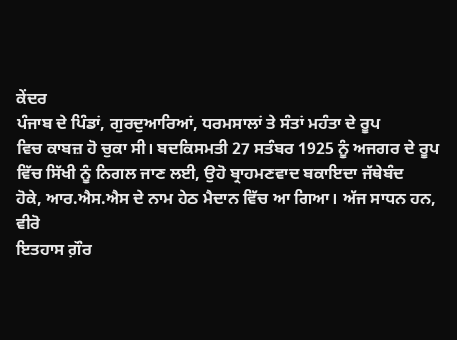ਕੇਂਦਰ
ਪੰਜਾਬ ਦੇ ਪਿੰਡਾਂ, ਗੁਰਦੁਆਰਿਆਂ, ਧਰਮਸਾਲਾਂ ਤੇ ਸੰਤਾਂ ਮਹੰਤਾ ਦੇ ਰੂਪ
ਵਿਚ ਕਾਬਜ਼ ਹੋ ਚੁਕਾ ਸੀ। ਬਦਕਿਸਮਤੀ 27 ਸਤੰਬਰ 1925 ਨੂੰ ਅਜਗਰ ਦੇ ਰੂਪ
ਵਿੱਚ ਸਿੱਖੀ ਨੂੰ ਨਿਗਲ ਜਾਣ ਲਈ, ਉਹੋ ਬ੍ਰਾਹਮਣਵਾਦ ਬਕਾਇਦਾ ਜੱਥੇਬੰਦ
ਹੋਕੇ, ਆਰ.ਐਸ.ਐਸ ਦੇ ਨਾਮ ਹੇਠ ਮੈਦਾਨ ਵਿੱਚ ਆ ਗਿਆ। ਅੱਜ ਸਾਧਨ ਹਨ, ਵੀਰੋ
ਇਤਹਾਸ ਗ਼ੌਰ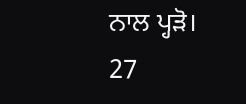ਨਾਲ ਪ੍ਹੜੋ।
27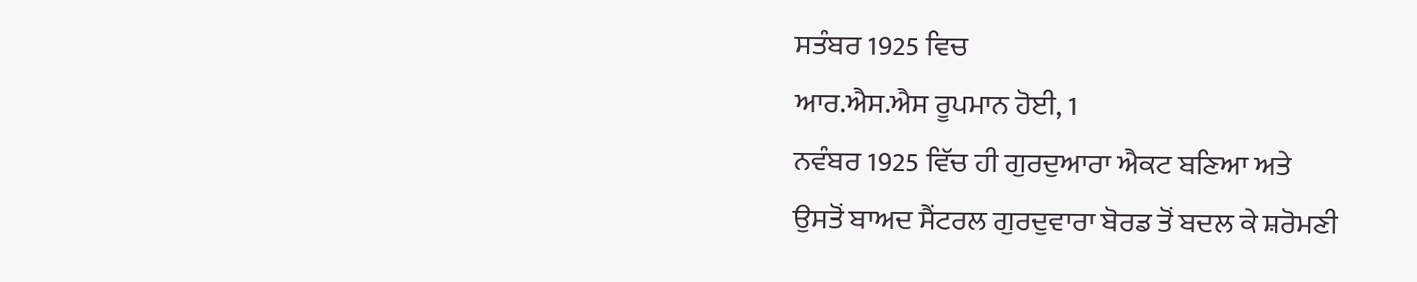ਸਤੰਬਰ 1925 ਵਿਚ
ਆਰ.ਐਸ.ਐਸ ਰੂਪਮਾਨ ਹੋਈ, 1
ਨਵੰਬਰ 1925 ਵਿੱਚ ਹੀ ਗੁਰਦੁਆਰਾ ਐਕਟ ਬਣਿਆ ਅਤੇ
ਉਸਤੋਂ ਬਾਅਦ ਸੈਂਟਰਲ ਗੁਰਦੁਵਾਰਾ ਬੋਰਡ ਤੋਂ ਬਦਲ ਕੇ ਸ਼ਰੋਮਣੀ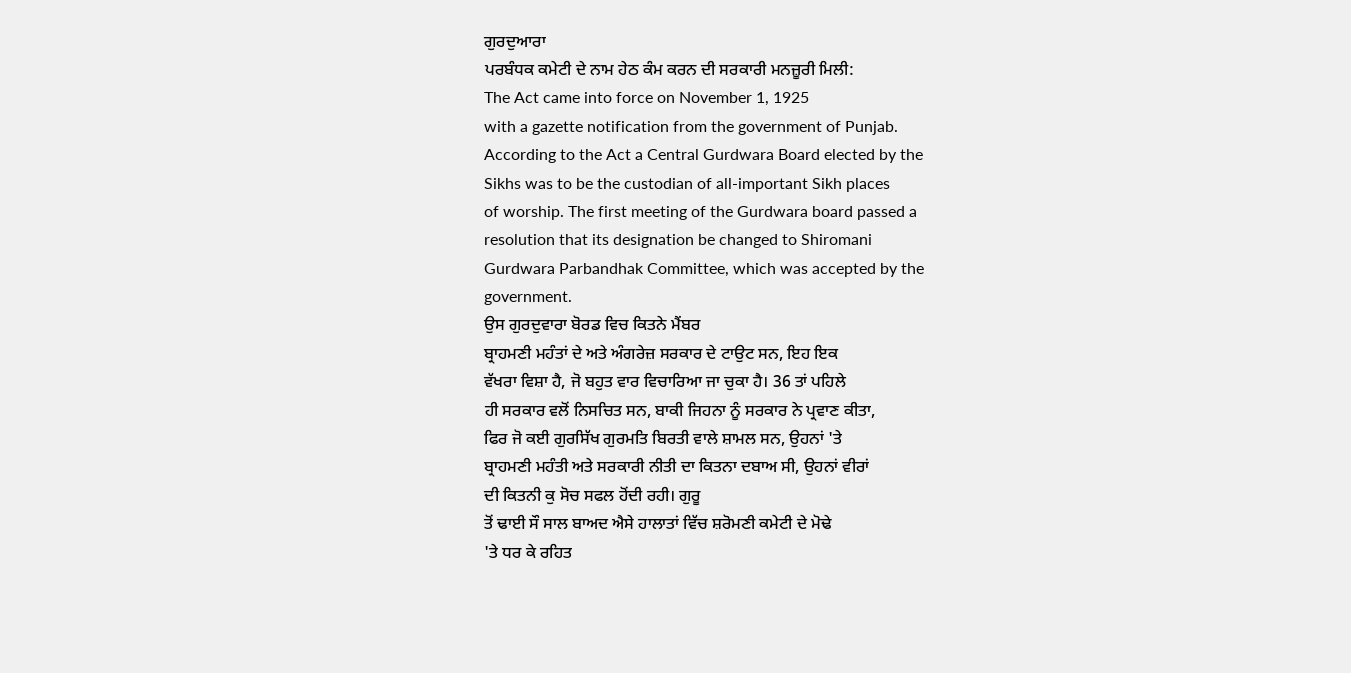ਗੁਰਦੁਆਰਾ
ਪਰਬੰਧਕ ਕਮੇਟੀ ਦੇ ਨਾਮ ਹੇਠ ਕੰਮ ਕਰਨ ਦੀ ਸਰਕਾਰੀ ਮਨਜ਼ੂਰੀ ਮਿਲੀ:
The Act came into force on November 1, 1925
with a gazette notification from the government of Punjab.
According to the Act a Central Gurdwara Board elected by the
Sikhs was to be the custodian of all-important Sikh places
of worship. The first meeting of the Gurdwara board passed a
resolution that its designation be changed to Shiromani
Gurdwara Parbandhak Committee, which was accepted by the
government.
ਉਸ ਗੁਰਦੁਵਾਰਾ ਬੋਰਡ ਵਿਚ ਕਿਤਨੇ ਮੈਂਬਰ
ਬ੍ਰਾਹਮਣੀ ਮਹੰਤਾਂ ਦੇ ਅਤੇ ਅੰਗਰੇਜ਼ ਸਰਕਾਰ ਦੇ ਟਾਉਟ ਸਨ, ਇਹ ਇਕ
ਵੱਖਰਾ ਵਿਸ਼ਾ ਹੈ, ਜੋ ਬਹੁਤ ਵਾਰ ਵਿਚਾਰਿਆ ਜਾ ਚੁਕਾ ਹੈ। 36 ਤਾਂ ਪਹਿਲੇ
ਹੀ ਸਰਕਾਰ ਵਲੋਂ ਨਿਸਚਿਤ ਸਨ, ਬਾਕੀ ਜਿਹਨਾ ਨੂੰ ਸਰਕਾਰ ਨੇ ਪ੍ਰਵਾਣ ਕੀਤਾ,
ਫਿਰ ਜੋ ਕਈ ਗੁਰਸਿੱਖ ਗੁਰਮਤਿ ਬਿਰਤੀ ਵਾਲੇ ਸ਼ਾਮਲ ਸਨ, ਉਹਨਾਂ 'ਤੇ
ਬ੍ਰਾਹਮਣੀ ਮਹੰਤੀ ਅਤੇ ਸਰਕਾਰੀ ਨੀਤੀ ਦਾ ਕਿਤਨਾ ਦਬਾਅ ਸੀ, ਉਹਨਾਂ ਵੀਰਾਂ
ਦੀ ਕਿਤਨੀ ਕੁ ਸੋਚ ਸਫਲ ਹੋਂਦੀ ਰਹੀ। ਗੁਰੂ
ਤੋਂ ਢਾਈ ਸੌ ਸਾਲ ਬਾਅਦ ਐਸੇ ਹਾਲਾਤਾਂ ਵਿੱਚ ਸ਼ਰੋਮਣੀ ਕਮੇਟੀ ਦੇ ਮੋਢੇ
'ਤੇ ਧਰ ਕੇ ਰਹਿਤ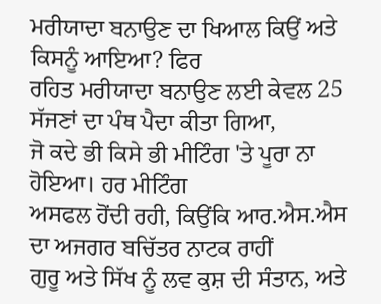ਮਰੀਯਾਦਾ ਬਨਾਉਣ ਦਾ ਖਿਆਲ ਕਿਉਂ ਅਤੇ ਕਿਸਨੂੰ ਆਇਆ? ਫਿਰ
ਰਹਿਤ ਮਰੀਯਾਦਾ ਬਨਾਉਣ ਲਈ ਕੇਵਲ 25 ਸੱਜਣਾਂ ਦਾ ਪੰਥ ਪੈਦਾ ਕੀਤਾ ਗਿਆ,
ਜੋ ਕਦੇ ਭੀ ਕਿਸੇ ਭੀ ਮੀਟਿੰਗ 'ਤੇ ਪੂਰਾ ਨਾ ਹੋਇਆ। ਹਰ ਮੀਟਿੰਗ
ਅਸਫਲ ਹੋਂਦੀ ਰਹੀ, ਕਿਉਂਕਿ ਆਰ.ਐਸ.ਐਸ ਦਾ ਅਜਗਰ ਬਚਿੱਤਰ ਨਾਟਕ ਰਾਹੀਂ
ਗੁਰੂ ਅਤੇ ਸਿੱਖ ਨੂੰ ਲਵ ਕੁਸ਼ ਦੀ ਸੰਤਾਨ, ਅਤੇ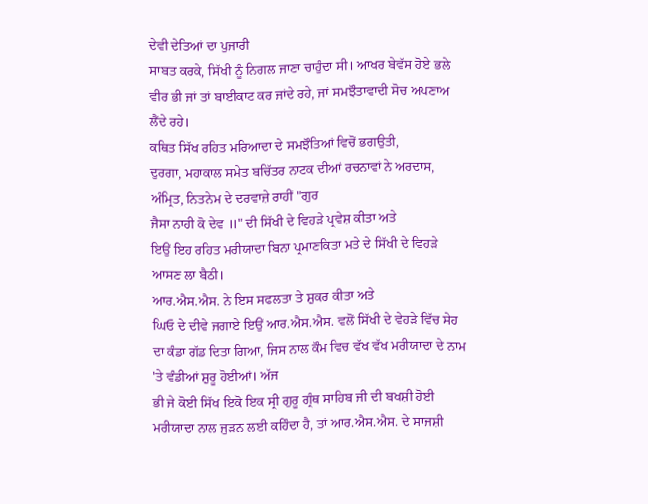ਦੇਵੀ ਦੇਤਿਆਂ ਦਾ ਪੁਜਾਰੀ
ਸਾਬਤ ਕਰਕੇ, ਸਿੱਖੀ ਨੂੰ ਨਿਗਲ ਜਾਣਾ ਚਾਹੁੰਦਾ ਸੀ। ਆਖਰ ਬੇਵੱਸ ਹੋਏ ਭਲੇ
ਵੀਰ ਭੀ ਜਾਂ ਤਾਂ ਬਾਈਕਾਟ ਕਰ ਜਾਂਦੇ ਰਹੇ, ਜਾਂ ਸਮਝੌਤਾਵਾਦੀ ਸੋਚ ਅਪਣਾਅ
ਲੈਂਦੇ ਰਹੇ।
ਕਥਿਤ ਸਿੱਖ ਰਹਿਤ ਮਰਿਆਦਾ ਦੇ ਸਮਝੌਤਿਆਂ ਵਿਚੋਂ ਭਗਉਤੀ,
ਦੁਰਗਾ, ਮਹਾਕਾਲ ਸਮੇਤ ਬਚਿੱਤਰ ਨਾਟਕ ਦੀਆਂ ਰਚਨਾਵਾਂ ਨੇ ਅਰਦਾਸ,
ਅੰਮ੍ਰਿਤ, ਨਿਤਨੇਮ ਦੇ ਦਰਵਾਜ਼ੇ ਰਾਹੀਂ "ਗੁਰ
ਜੈਸਾ ਨਾਹੀ ਕੋ ਦੇਵ ॥" ਦੀ ਸਿੱਖੀ ਦੇ ਵਿਹੜੇ ਪ੍ਰਵੇਸ਼ ਕੀਤਾ ਅਤੇ
ਇਉਂ ਇਹ ਰਹਿਤ ਮਰੀਯਾਦਾ ਬਿਨਾ ਪ੍ਰਮਾਣਕਿਤਾ ਮਤੇ ਦੇ ਸਿੱਖੀ ਦੇ ਵਿਹੜੇ
ਆਸਣ ਲਾ ਬੈਠੀ।
ਆਰ.ਐਸ.ਐਸ. ਨੇ ਇਸ ਸਫਲਤਾ ਤੇ ਸ਼ੁਕਰ ਕੀਤਾ ਅਤੇ
ਘਿਓ ਦੇ ਦੀਵੇ ਜਗਾਏ ਇਉਂ ਆਰ.ਐਸ.ਐਸ. ਵਲੋਂ ਸਿੱਖੀ ਦੇ ਵੇਹੜੇ ਵਿੱਚ ਸੇਹ
ਦਾ ਕੰਡਾ ਗੱਡ ਦਿਤਾ ਗਿਆ, ਜਿਸ ਨਾਲ ਕੌਮ ਵਿਚ ਵੱਖ ਵੱਖ ਮਰੀਯਾਦਾ ਦੇ ਨਾਮ
'ਤੇ ਵੰਡੀਆਂ ਸ਼ੁਰੂ ਹੋਈਆਂ। ਅੱਜ
ਭੀ ਜੇ ਕੋਈ ਸਿੱਖ ਇਕੋ ਇਕ ਸ੍ਰੀ ਗੁਰੂ ਗ੍ਰੰਥ ਸਾਹਿਬ ਜੀ ਦੀ ਬਖਸ਼ੀ ਹੋਈ
ਮਰੀਯਾਦਾ ਨਾਲ ਜੁੜਨ ਲਈ ਕਹਿੰਦਾ ਹੈ, ਤਾਂ ਆਰ.ਐਸ.ਐਸ. ਦੇ ਸਾਜਸ਼ੀ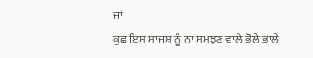ਜਾਂ
ਕੁਛ ਇਸ ਸਾਜਸ਼ ਨੂੰ ਨਾ ਸਮਝਣ ਵਾਲੇ ਭੋਲੇ ਭਾਲੇ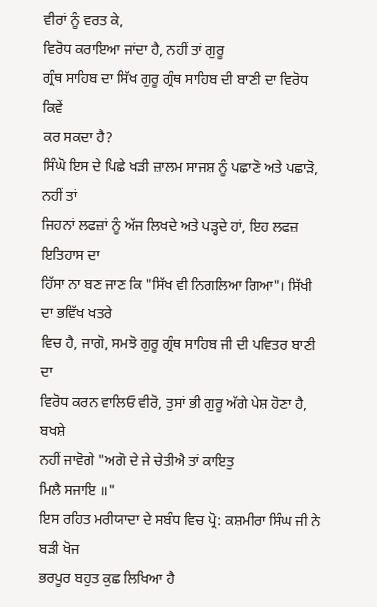ਵੀਰਾਂ ਨੂੰ ਵਰਤ ਕੇ,
ਵਿਰੋਧ ਕਰਾਇਆ ਜਾਂਦਾ ਹੈ, ਨਹੀਂ ਤਾਂ ਗੁਰੂ
ਗ੍ਰੰਥ ਸਾਹਿਬ ਦਾ ਸਿੱਖ ਗੁਰੂ ਗ੍ਰੰਥ ਸਾਹਿਬ ਦੀ ਬਾਣੀ ਦਾ ਵਿਰੋਧ ਕਿਵੇਂ
ਕਰ ਸਕਦਾ ਹੈ?
ਸਿੰਘੋ ਇਸ ਦੇ ਪਿਛੇ ਖੜੀ ਜ਼ਾਲਮ ਸਾਜਸ਼ ਨੂੰ ਪਛਾਣੋ ਅਤੇ ਪਛਾੜੋ, ਨਹੀਂ ਤਾਂ
ਜਿਹਨਾਂ ਲਫਜ਼ਾਂ ਨੂੰ ਅੱਜ ਲਿਖਦੇ ਅਤੇ ਪੜ੍ਹਦੇ ਹਾਂ, ਇਹ ਲਫਜ਼ ਇਤਿਹਾਸ ਦਾ
ਹਿੱਸਾ ਨਾ ਬਣ ਜਾਣ ਕਿ "ਸਿੱਖ ਵੀ ਨਿਗਲਿਆ ਗਿਆ"। ਸਿੱਖੀ ਦਾ ਭਵਿੱਖ ਖਤਰੇ
ਵਿਚ ਹੈ, ਜਾਗੋ, ਸਮਝੋ ਗੁਰੂ ਗ੍ਰੰਥ ਸਾਹਿਬ ਜੀ ਦੀ ਪਵਿਤਰ ਬਾਣੀ ਦਾ
ਵਿਰੋਧ ਕਰਨ ਵਾਲਿਓ ਵੀਰੋ, ਤੁਸਾਂ ਭੀ ਗੁਰੂ ਅੱਗੇ ਪੇਸ਼ ਹੋਣਾ ਹੈ, ਬਖਸ਼ੇ
ਨਹੀਂ ਜਾਵੋਗੇ "ਅਗੋ ਦੇ ਜੇ ਚੇਤੀਐ ਤਾਂ ਕਾਇਤੁ
ਮਿਲੈ ਸਜਾਇ ॥"
ਇਸ ਰਹਿਤ ਮਰੀਯਾਦਾ ਦੇ ਸਬੰਧ ਵਿਚ ਪ੍ਰੋ: ਕਸ਼ਮੀਰਾ ਸਿੰਘ ਜੀ ਨੇ ਬੜੀ ਖੋਜ
ਭਰਪੂਰ ਬਹੁਤ ਕੁਛ ਲਿਖਿਆ ਹੈ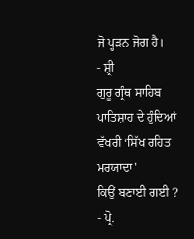ਜੋ ਪ੍ਹੜਨ ਜੋਗ ਹੈ।
- ਸ਼੍ਰੀ
ਗੁਰੂ ਗ੍ਰੰਥ ਸਾਹਿਬ ਪਾਤਿਸ਼ਾਹ ਦੇ ਹੁੰਦਿਆਂ ਵੱਖਰੀ ‘ਸਿੱਖ ਰਹਿਤ ਮਰਯਾਦਾ'
ਕਿਉਂ ਬਣਾਈ ਗਈ ? - ਪ੍ਰੋ.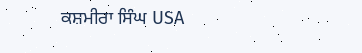ਕਸ਼ਮੀਰਾ ਸਿੰਘ USA